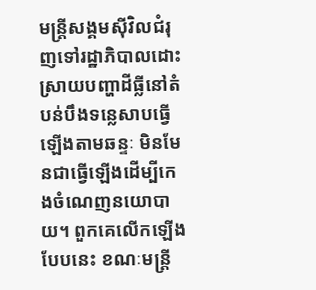មន្ត្រីសង្គមស៊ីវិលជំរុញទៅរដ្ឋាភិបាលដោះស្រាយបញ្ហាដីធ្លីនៅតំបន់បឹងទន្លេសាបធ្វើឡើងតាមឆន្ទៈ មិនមែនជាធ្វើឡើងដើម្បីកេងចំណេញនយោបាយ។ ពួកគេលើកឡើងបែបនេះ ខណៈមន្ត្រី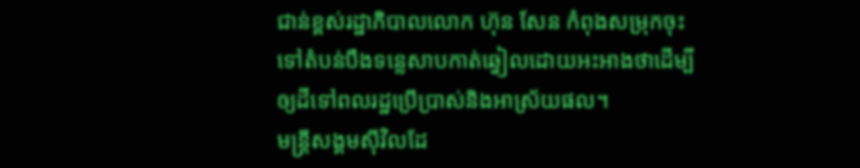ជាន់ខ្ពស់រដ្ឋាភិបាលលោក ហ៊ុន សែន កំពុងសម្រុកចុះទៅតំបន់បឹងទន្លេសាបកាត់ឆ្វៀលដោយអះអាងថាដើម្បីឲ្យដីទៅពលរដ្ឋប្រើប្រាស់និងអាស្រ័យផល។
មន្ត្រីសង្គមស៊ីវិលដែ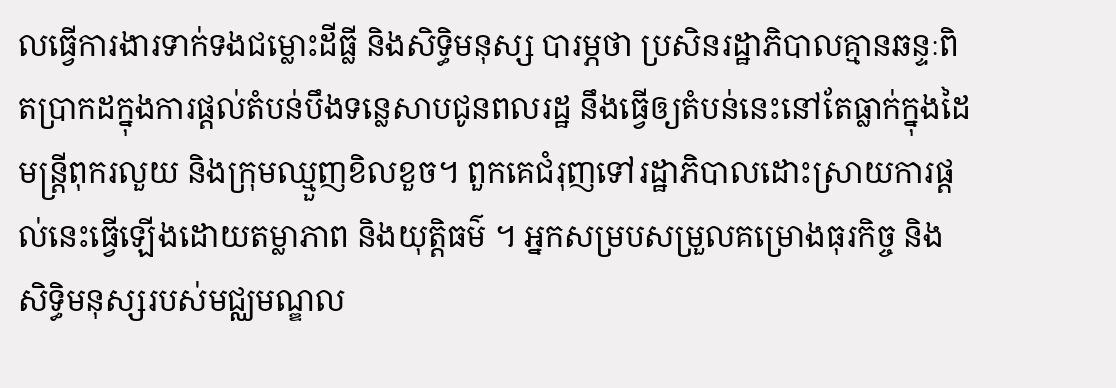លធ្វើការងារទាក់ទងជម្លោះដីធ្លី និងសិទ្ធិមនុស្ស បារម្ភថា ប្រសិនរដ្ឋាភិបាលគ្មានឆន្ទៈពិតប្រាកដក្នុងការផ្ដល់តំបន់បឹងទន្លេសាបជូនពលរដ្ឋ នឹងធ្វើឲ្យតំបន់នេះនៅតែធ្លាក់ក្នុងដៃមន្ត្រីពុករលួយ និងក្រុមឈ្មួញខិលខួច។ ពួកគេជំរុញទៅរដ្ឋាភិបាលដោះស្រាយការផ្ដល់នេះធ្វើឡើងដោយតម្លាភាព និងយុត្តិធម៌ ។ អ្នកសម្របសម្រួលគម្រោងធុរកិច្ច និងសិទ្ធិមនុស្សរបស់មជ្ឈមណ្ឌល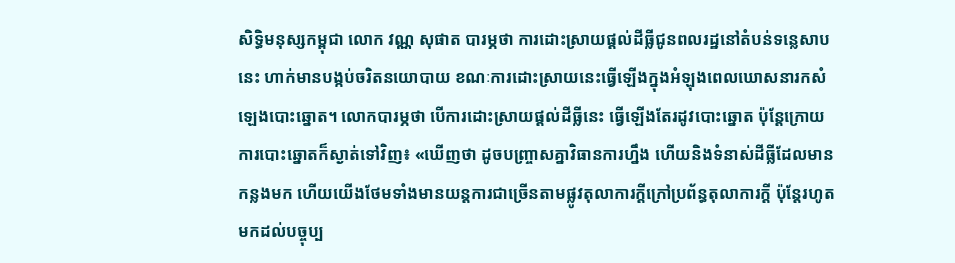សិទ្ធិមនុស្សកម្ពុជា លោក វណ្ណ សុផាត បារម្ភថា ការដោះស្រាយផ្ដល់ដីធ្លីជូនពលរដ្ឋនៅតំបន់ទន្លេសាបនេះ ហាក់មានបង្កប់ចរិតនយោបាយ ខណៈការដោះស្រាយនេះធ្វើឡើងក្នុងអំឡុងពេលឃោសនារកសំឡេងបោះឆ្នោត។ លោកបារម្ភថា បើការដោះស្រាយផ្ដល់ដីធ្លីនេះ ធ្វើឡើងតែរដូវបោះឆ្នោត ប៉ុន្តែក្រោយការបោះឆ្នោតក៏ស្ងាត់ទៅវិញ៖ «ឃើញថា ដូចបញ្ច្រាសគ្នាវិធានការហ្នឹង ហើយនិងទំនាស់ដីធ្លីដែលមានកន្លងមក ហើយយើងថែមទាំងមានយន្តការជាច្រើនតាមផ្លូវតុលាការក្ដីក្រៅប្រព័ន្ធតុលាការក្ដី ប៉ុន្តែរហូតមកដល់បច្ចុប្ប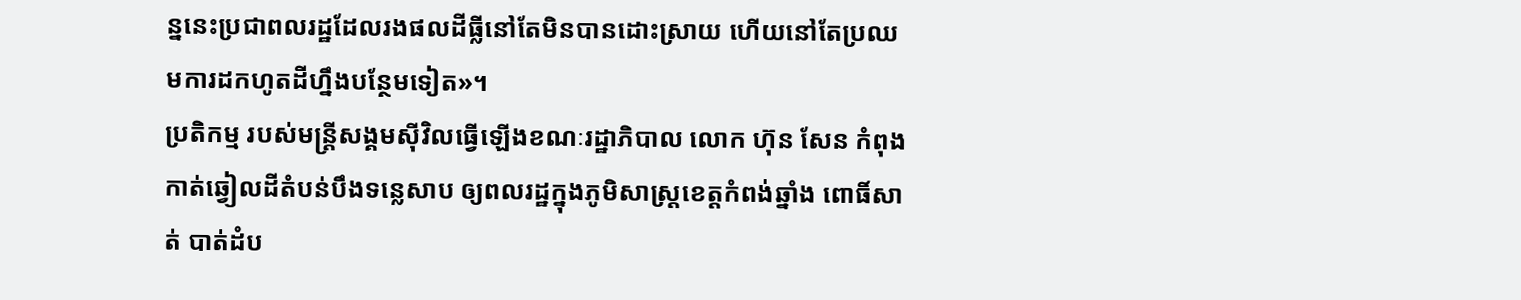ន្ននេះប្រជាពលរដ្ឋដែលរងផលដីធ្លីនៅតែមិនបានដោះស្រាយ ហើយនៅតែប្រឈមការដកហូតដីហ្នឹងបន្ថែមទៀត»។
ប្រតិកម្ម របស់មន្ត្រីសង្គមស៊ីវិលធ្វើឡើងខណៈរដ្ឋាភិបាល លោក ហ៊ុន សែន កំពុងកាត់ឆ្វៀលដីតំបន់បឹងទន្លេសាប ឲ្យពលរដ្ឋក្នុងភូមិសាស្ត្រខេត្តកំពង់ឆ្នាំង ពោធិ៍សាត់ បាត់ដំប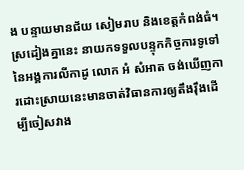ង បន្ទាយមានជ័យ សៀមរាប និងខេត្តកំពង់ធំ។
ស្រដៀងគ្នានេះ នាយកទទួលបន្ទុកកិច្ចការទូទៅនៃអង្គការលីកាដូ លោក អំ សំអាត ចង់ឃើញការដោះស្រាយនេះមានចាត់វិធានការឲ្យតឹងរ៉ឹងដើម្បីចៀសវាង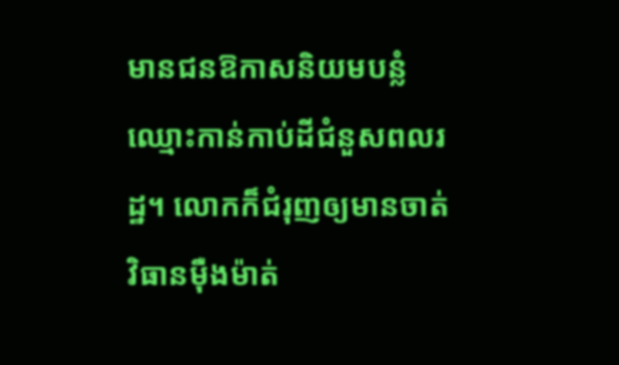មានជនឱកាសនិយមបន្លំឈ្មោះកាន់កាប់ដីជំនួសពលរដ្ឋ។ លោកក៏ជំរុញឲ្យមានចាត់វិធានម៉ឺងម៉ាត់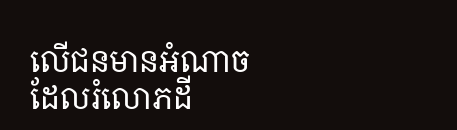លើជនមានអំណាចដែលរំលោភដី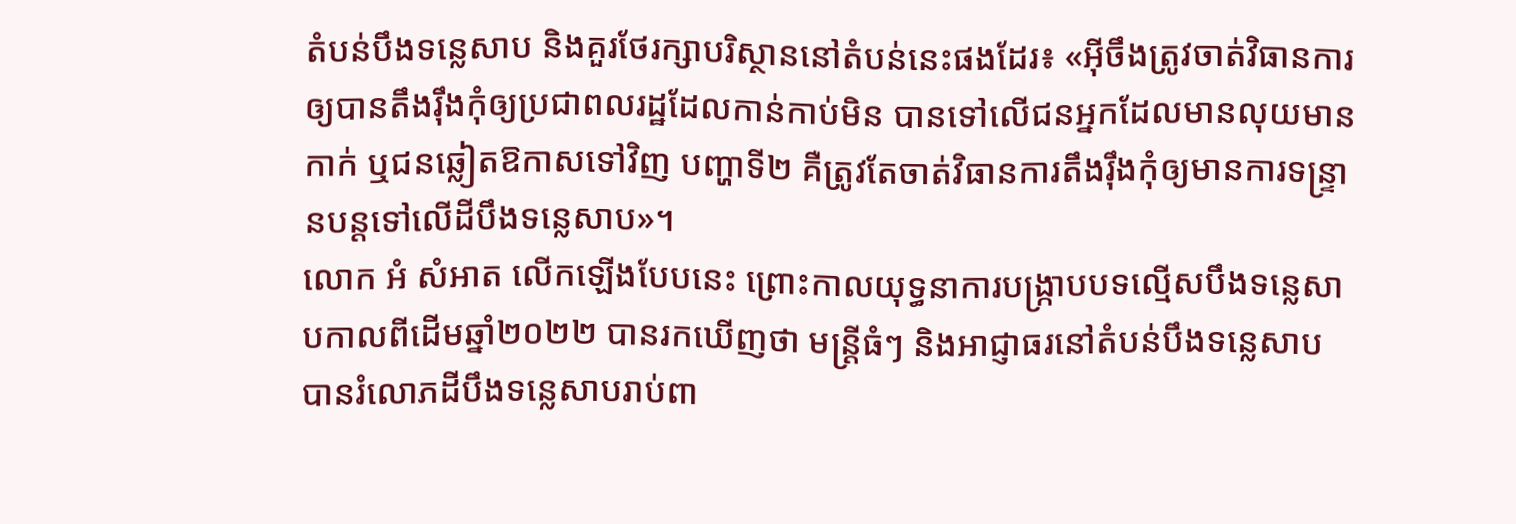តំបន់បឹងទន្លេសាប និងគួរថែរក្សាបរិស្ថាននៅតំបន់នេះផងដែរ៖ «អ៊ីចឹងត្រូវចាត់វិធានការឲ្យបានតឹងរ៉ឹងកុំឲ្យប្រជាពលរដ្ឋដែលកាន់កាប់មិន បានទៅលើជនអ្នកដែលមានលុយមានកាក់ ឬជនឆ្លៀតឱកាសទៅវិញ បញ្ហាទី២ គឺត្រូវតែចាត់វិធានការតឹងរ៉ឹងកុំឲ្យមានការទន្ទ្រានបន្តទៅលើដីបឹងទន្លេសាប»។
លោក អំ សំអាត លើកឡើងបែបនេះ ព្រោះកាលយុទ្ធនាការបង្ក្រាបបទល្មើសបឹងទន្លេសាបកាលពីដើមឆ្នាំ២០២២ បានរកឃើញថា មន្ត្រីធំៗ និងអាជ្ញាធរនៅតំបន់បឹងទន្លេសាប បានរំលោភដីបឹងទន្លេសាបរាប់ពា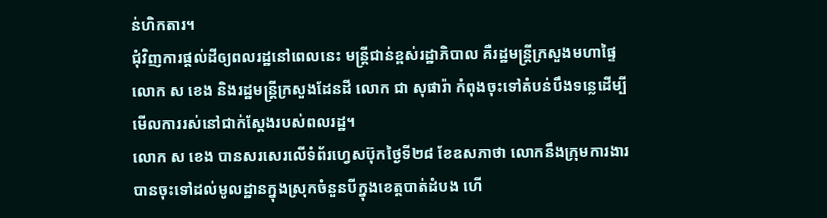ន់ហិកតារ។
ជុំវិញការផ្ដល់ដីឲ្យពលរដ្ឋនៅពេលនេះ មន្ត្រីជាន់ខ្ពស់រដ្ឋាភិបាល គឺរដ្ឋមន្ត្រីក្រសួងមហាផ្ទៃ លោក ស ខេង និងរដ្ឋមន្ត្រីក្រសួងដែនដី លោក ជា សុផារ៉ា កំពុងចុះទៅតំបន់បឹងទន្លេដើម្បីមើលការរស់នៅជាក់ស្ដែងរបស់ពលរដ្ឋ។
លោក ស ខេង បានសរសេរលើទំព័រហ្វេសប៊ុកថ្ងៃទី២៨ ខែឧសភាថា លោកនឹងក្រុមការងារបានចុះទៅដល់មូលដ្ឋានក្នុងស្រុកចំនួនបីក្នុងខេត្តបាត់ដំបង ហើ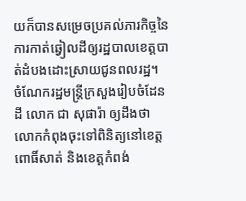យក៏បានសម្រេចប្រគល់ភារកិច្ចនៃការកាត់ឆ្វៀលដីឲ្យរដ្ឋបាលខេត្តបាត់ដំបងដោះស្រាយជូនពលរដ្ឋ។
ចំណែករដ្ឋមន្ត្រីក្រសួងរៀបចំដែនដី លោក ជា សុផារ៉ា ឲ្យដឹងថា លោកកំពុងចុះទៅពិនិត្យនៅខេត្តពោធិ៍សាត់ និងខេត្តកំពង់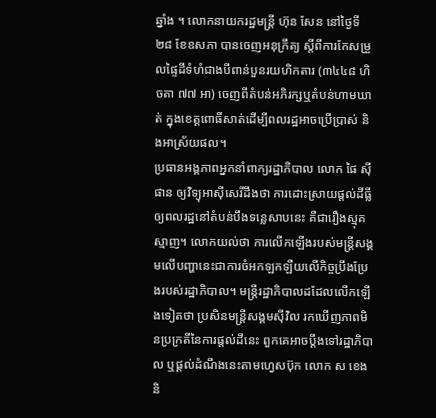ឆ្នាំង ។ លោកនាយករដ្ឋមន្ត្រី ហ៊ុន សែន នៅថ្ងៃទី២៨ ខែឧសភា បានចេញអនុក្រឹត្យ ស្តីពីការកែសម្រួលផ្ទៃដីទំហំជាងបីពាន់បួនរយហិកតារ (៣៤៤៨ ហិចតា ៧៧ អា) ចេញពីតំបន់អភិរក្សឬតំបន់ហាមឃាត់ ក្នុងខេត្តពោធិ៍សាត់ដើម្បីពលរដ្ឋអាចប្រើប្រាស់ និងអាស្រ័យផល។
ប្រធានអង្គភាពអ្នកនាំពាក្យរដ្ឋាភិបាល លោក ផៃ ស៊ីផាន ឲ្យវិទ្យុអាស៊ីសេរីដឹងថា ការដោះស្រាយផ្ដល់ដីធ្លីឲ្យពលរដ្ឋនៅតំបន់បឹងទន្លេសាបនេះ គឺជារឿងស្មុគស្មាញ។ លោកយល់ថា ការលើកឡើងរបស់មន្ត្រីសង្គមលើបញ្ហានេះជាការចំអកឡកឡឺយលើកិច្ចប្រឹងប្រែងរបស់រដ្ឋាភិបាល។ មន្ត្រីរដ្ឋាភិបាលដដែលលើកឡើងទៀតថា ប្រសិនមន្ត្រីសង្គមស៊ីវិល រកឃើញភាពមិនប្រក្រតីនៃការផ្ដល់ដីនេះ ពួកគេអាចប្ដឹងទៅរដ្ឋាភិបាល ឬផ្ដល់ដំណឹងនេះតាមហ្វេសប៊ុក លោក ស ខេង និ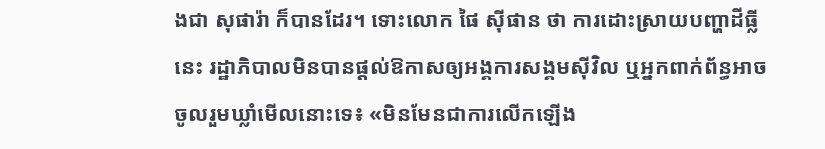ងជា សុផារ៉ា ក៏បានដែរ។ ទោះលោក ផៃ ស៊ីផាន ថា ការដោះស្រាយបញ្ហាដីធ្លីនេះ រដ្ឋាភិបាលមិនបានផ្ដល់ឱកាសឲ្យអង្គការសង្គមស៊ីវិល ឬអ្នកពាក់ព័ន្ធអាចចូលរួមឃ្លាំមើលនោះទេ៖ «មិនមែនជាការលើកឡើង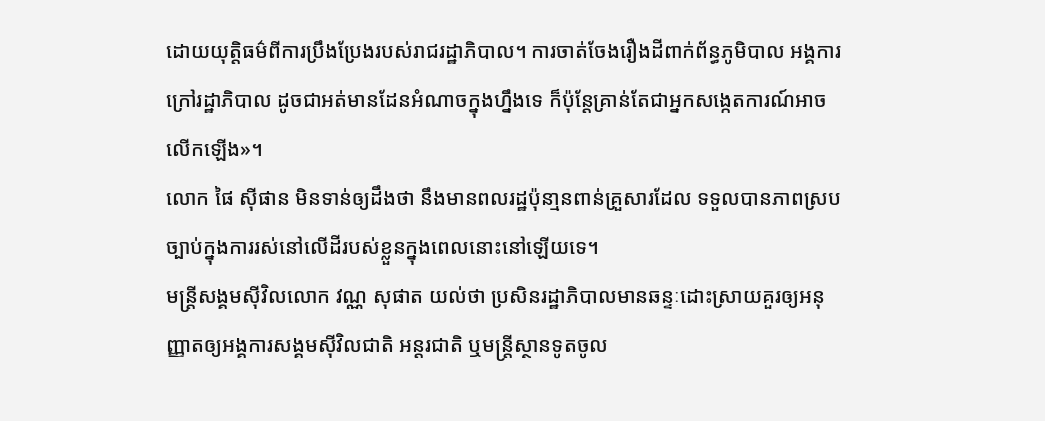ដោយយុត្តិធម៌ពីការប្រឹងប្រែងរបស់រាជរដ្ឋាភិបាល។ ការចាត់ចែងរឿងដីពាក់ព័ន្ធភូមិបាល អង្គការក្រៅរដ្ឋាភិបាល ដូចជាអត់មានដែនអំណាចក្នុងហ្នឹងទេ ក៏ប៉ុន្តែគ្រាន់តែជាអ្នកសង្កេតការណ៍អាចលើកឡើង»។
លោក ផៃ ស៊ីផាន មិនទាន់ឲ្យដឹងថា នឹងមានពលរដ្ឋប៉ុនា្មនពាន់គ្រួសារដែល ទទួលបានភាពស្របច្បាប់ក្នុងការរស់នៅលើដីរបស់ខ្លួនក្នុងពេលនោះនៅឡើយទេ។
មន្ត្រីសង្គមស៊ីវិលលោក វណ្ណ សុផាត យល់ថា ប្រសិនរដ្ឋាភិបាលមានឆន្ទៈដោះស្រាយគួរឲ្យអនុញ្ញាតឲ្យអង្គការសង្គមស៊ីវិលជាតិ អន្តរជាតិ ឬមន្ត្រីស្ថានទូតចូល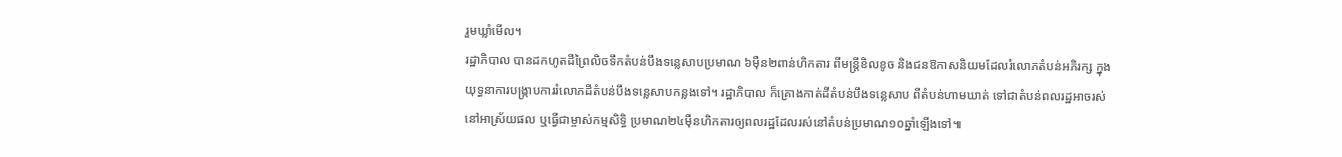រួមឃ្លាំមើល។
រដ្ឋាភិបាល បានដកហូតដីព្រៃលិចទឹកតំបន់បឹងទន្លេសាបប្រមាណ ៦ម៉ឺន២ពាន់ហិកតារ ពីមន្ត្រីខិលខូច និងជនឱកាសនិយមដែលរំលោភតំបន់អភិរក្ស ក្នុងយុទ្ធនាការបង្ក្រាបការរំលោភដីតំបន់បឹងទន្លេសាបកន្លងទៅ។ រដ្ឋាភិបាល ក៏គ្រោងកាត់ដីតំបន់បឹងទន្លេសាប ពីតំបន់ហាមឃាត់ ទៅជាតំបន់ពលរដ្ឋអាចរស់នៅអាស្រ័យផល ឬធ្វើជាម្ចាស់កម្មសិទ្ធិ ប្រមាណ២៤ម៉ឺនហិកតារឲ្យពលរដ្ឋដែលរស់នៅតំបន់ប្រមាណ១០ឆ្នាំឡើងទៅ៕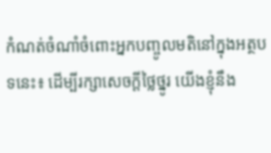កំណត់ចំណាំចំពោះអ្នកបញ្ចូលមតិនៅក្នុងអត្ថបទនេះ៖ ដើម្បីរក្សាសេចក្ដីថ្លៃថ្នូរ យើងខ្ញុំនឹង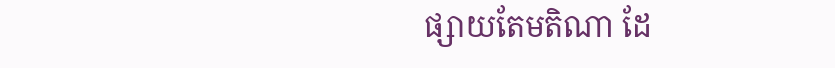ផ្សាយតែមតិណា ដែ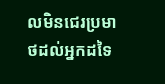លមិនជេរប្រមាថដល់អ្នកដទៃ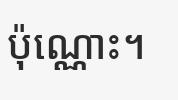ប៉ុណ្ណោះ។